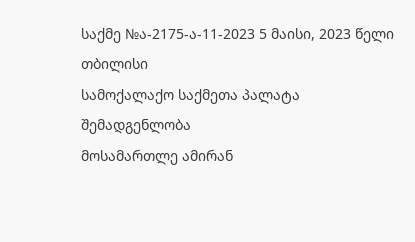საქმე №ა-2175-ა-11-2023 5 მაისი, 2023 წელი
თბილისი
სამოქალაქო საქმეთა პალატა
შემადგენლობა
მოსამართლე ამირან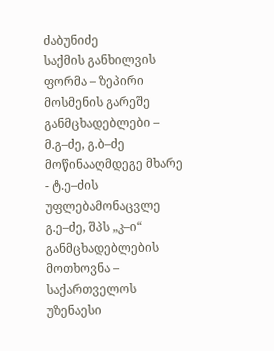ძაბუნიძე
საქმის განხილვის ფორმა – ზეპირი მოსმენის გარეშე
განმცხადებლები – მ.გ–ძე, გ.ბ–ძე
მოწინააღმდეგე მხარე - ტ.ე–ძის უფლებამონაცვლე გ.ე–ძე, შპს „კ–ი“
განმცხადებლების მოთხოვნა – საქართველოს უზენაესი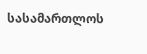სასამართლოს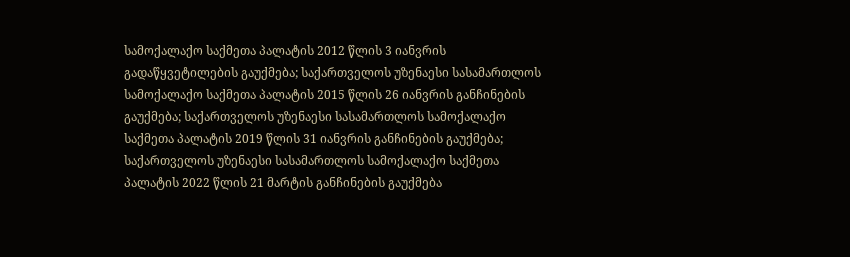სამოქალაქო საქმეთა პალატის 2012 წლის 3 იანვრის გადაწყვეტილების გაუქმება; საქართველოს უზენაესი სასამართლოს სამოქალაქო საქმეთა პალატის 2015 წლის 26 იანვრის განჩინების გაუქმება; საქართველოს უზენაესი სასამართლოს სამოქალაქო საქმეთა პალატის 2019 წლის 31 იანვრის განჩინების გაუქმება; საქართველოს უზენაესი სასამართლოს სამოქალაქო საქმეთა პალატის 2022 წლის 21 მარტის განჩინების გაუქმება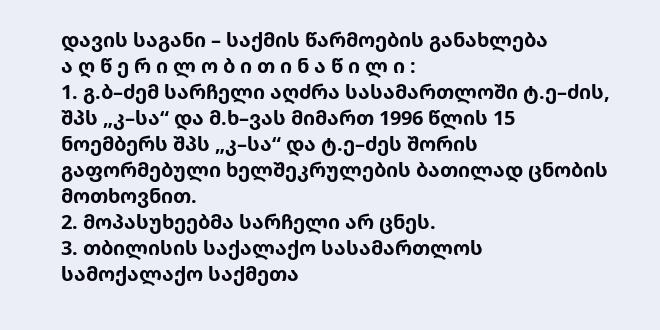დავის საგანი – საქმის წარმოების განახლება
ა ღ წ ე რ ი ლ ო ბ ი თ ი ნ ა წ ი ლ ი :
1. გ.ბ–ძემ სარჩელი აღძრა სასამართლოში ტ.ე–ძის, შპს „კ–სა“ და მ.ხ–ვას მიმართ 1996 წლის 15 ნოემბერს შპს „კ–სა“ და ტ.ე–ძეს შორის გაფორმებული ხელშეკრულების ბათილად ცნობის მოთხოვნით.
2. მოპასუხეებმა სარჩელი არ ცნეს.
3. თბილისის საქალაქო სასამართლოს სამოქალაქო საქმეთა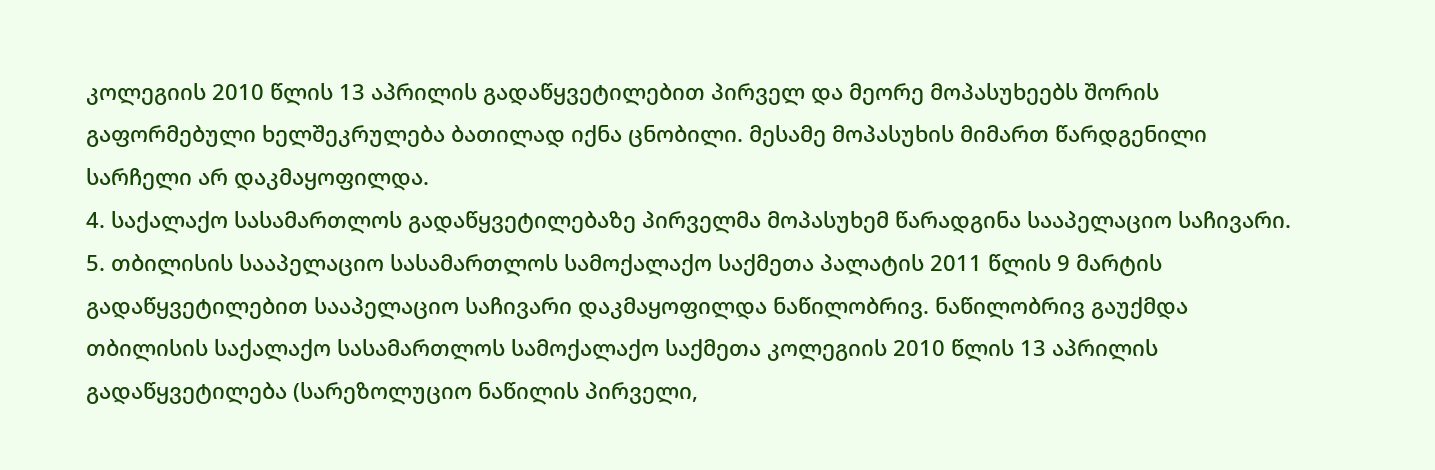კოლეგიის 2010 წლის 13 აპრილის გადაწყვეტილებით პირველ და მეორე მოპასუხეებს შორის გაფორმებული ხელშეკრულება ბათილად იქნა ცნობილი. მესამე მოპასუხის მიმართ წარდგენილი სარჩელი არ დაკმაყოფილდა.
4. საქალაქო სასამართლოს გადაწყვეტილებაზე პირველმა მოპასუხემ წარადგინა სააპელაციო საჩივარი.
5. თბილისის სააპელაციო სასამართლოს სამოქალაქო საქმეთა პალატის 2011 წლის 9 მარტის გადაწყვეტილებით სააპელაციო საჩივარი დაკმაყოფილდა ნაწილობრივ. ნაწილობრივ გაუქმდა თბილისის საქალაქო სასამართლოს სამოქალაქო საქმეთა კოლეგიის 2010 წლის 13 აპრილის გადაწყვეტილება (სარეზოლუციო ნაწილის პირველი,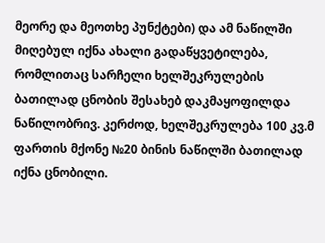მეორე და მეოთხე პუნქტები) და ამ ნაწილში მიღებულ იქნა ახალი გადაწყვეტილება, რომლითაც სარჩელი ხელშეკრულების ბათილად ცნობის შესახებ დაკმაყოფილდა ნაწილობრივ. კერძოდ, ხელშეკრულება 100 კვ.მ ფართის მქონე №20 ბინის ნაწილში ბათილად იქნა ცნობილი.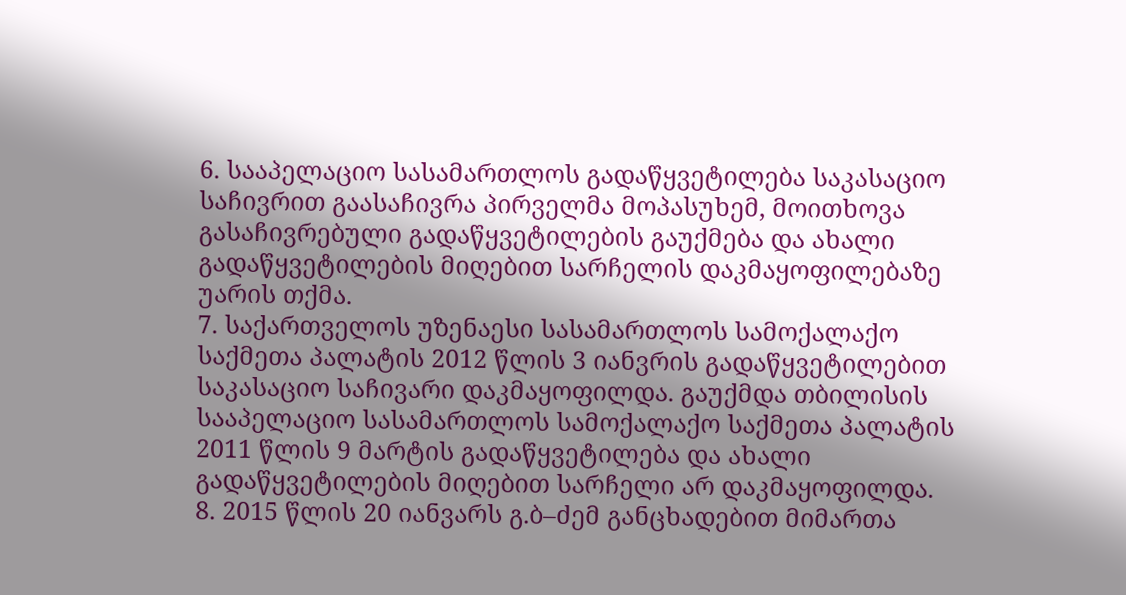6. სააპელაციო სასამართლოს გადაწყვეტილება საკასაციო საჩივრით გაასაჩივრა პირველმა მოპასუხემ, მოითხოვა გასაჩივრებული გადაწყვეტილების გაუქმება და ახალი გადაწყვეტილების მიღებით სარჩელის დაკმაყოფილებაზე უარის თქმა.
7. საქართველოს უზენაესი სასამართლოს სამოქალაქო საქმეთა პალატის 2012 წლის 3 იანვრის გადაწყვეტილებით საკასაციო საჩივარი დაკმაყოფილდა. გაუქმდა თბილისის სააპელაციო სასამართლოს სამოქალაქო საქმეთა პალატის 2011 წლის 9 მარტის გადაწყვეტილება და ახალი გადაწყვეტილების მიღებით სარჩელი არ დაკმაყოფილდა.
8. 2015 წლის 20 იანვარს გ.ბ–ძემ განცხადებით მიმართა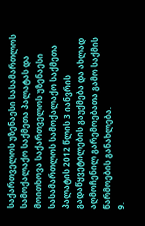საქართველოს უზენაესი სასამართლოს სამოქალაქო საქმეთა პალატას და მოითხოვა საქართველოს უზენაესი სასამართლოს სამოქალაქო საქმეთა პალატის 2012 წლის 3 იანვრის გადაწყვეტილების გაუქმება და ახლად აღმოჩენილ გარემოებათა გამო საქმის წარმოების განახლება.
9.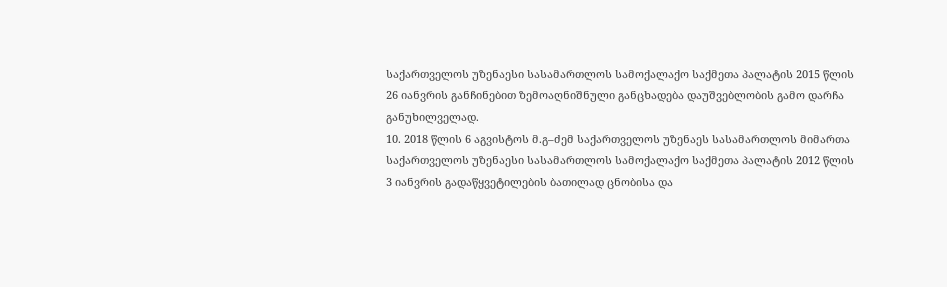საქართველოს უზენაესი სასამართლოს სამოქალაქო საქმეთა პალატის 2015 წლის 26 იანვრის განჩინებით ზემოაღნიშნული განცხადება დაუშვებლობის გამო დარჩა განუხილველად.
10. 2018 წლის 6 აგვისტოს მ.გ–ძემ საქართველოს უზენაეს სასამართლოს მიმართა საქართველოს უზენაესი სასამართლოს სამოქალაქო საქმეთა პალატის 2012 წლის 3 იანვრის გადაწყვეტილების ბათილად ცნობისა და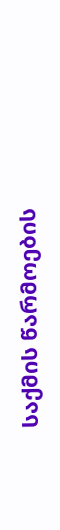საქმის წარმოების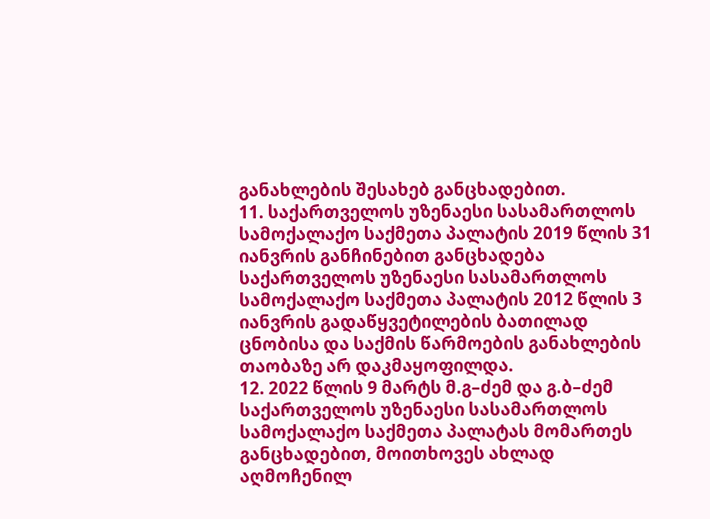განახლების შესახებ განცხადებით.
11. საქართველოს უზენაესი სასამართლოს სამოქალაქო საქმეთა პალატის 2019 წლის 31 იანვრის განჩინებით განცხადება საქართველოს უზენაესი სასამართლოს სამოქალაქო საქმეთა პალატის 2012 წლის 3 იანვრის გადაწყვეტილების ბათილად ცნობისა და საქმის წარმოების განახლების თაობაზე არ დაკმაყოფილდა.
12. 2022 წლის 9 მარტს მ.გ–ძემ და გ.ბ–ძემ საქართველოს უზენაესი სასამართლოს სამოქალაქო საქმეთა პალატას მომართეს განცხადებით, მოითხოვეს ახლად აღმოჩენილ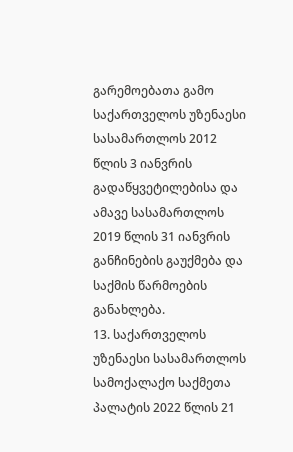გარემოებათა გამო საქართველოს უზენაესი სასამართლოს 2012 წლის 3 იანვრის გადაწყვეტილებისა და ამავე სასამართლოს 2019 წლის 31 იანვრის განჩინების გაუქმება და საქმის წარმოების განახლება.
13. საქართველოს უზენაესი სასამართლოს სამოქალაქო საქმეთა პალატის 2022 წლის 21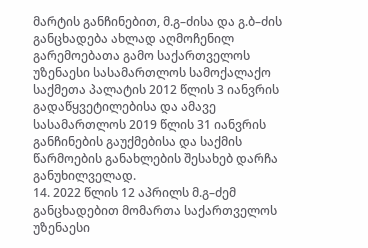მარტის განჩინებით, მ.გ–ძისა და გ.ბ–ძის განცხადება ახლად აღმოჩენილ გარემოებათა გამო საქართველოს უზენაესი სასამართლოს სამოქალაქო საქმეთა პალატის 2012 წლის 3 იანვრის გადაწყვეტილებისა და ამავე სასამართლოს 2019 წლის 31 იანვრის განჩინების გაუქმებისა და საქმის წარმოების განახლების შესახებ დარჩა განუხილველად.
14. 2022 წლის 12 აპრილს მ.გ–ძემ განცხადებით მომართა საქართველოს უზენაესი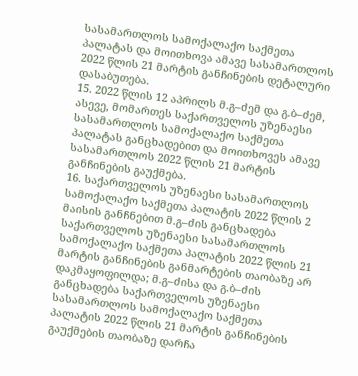სასამართლოს სამოქალაქო საქმეთა პალატას და მოითხოვა ამავე სასამართლოს 2022 წლის 21 მარტის განჩინების დეტალური დასაბუთება.
15. 2022 წლის 12 აპრილს მ.გ–ძემ და გ.ბ–ძემ, ასევე, მომართეს საქართველოს უზენაესი სასამართლოს სამოქალაქო საქმეთა პალატას განცხადებით და მოითხოვეს ამავე სასამართლოს 2022 წლის 21 მარტის განჩინების გაუქმება.
16. საქართველოს უზენაესი სასამართლოს სამოქალაქო საქმეთა პალატის 2022 წლის 2 მაისის განჩნებით მ.გ–ძის განცხადება საქართველოს უზენაესი სასამართლოს სამოქალაქო საქმეთა პალატის 2022 წლის 21 მარტის განჩინების განმარტების თაობაზე არ დაკმაყოფილდა; მ.გ–ძისა და გ.ბ–ძის განცხადება საქართველოს უზენაესი სასამართლოს სამოქალაქო საქმეთა პალატის 2022 წლის 21 მარტის განჩინების გაუქმების თაობაზე დარჩა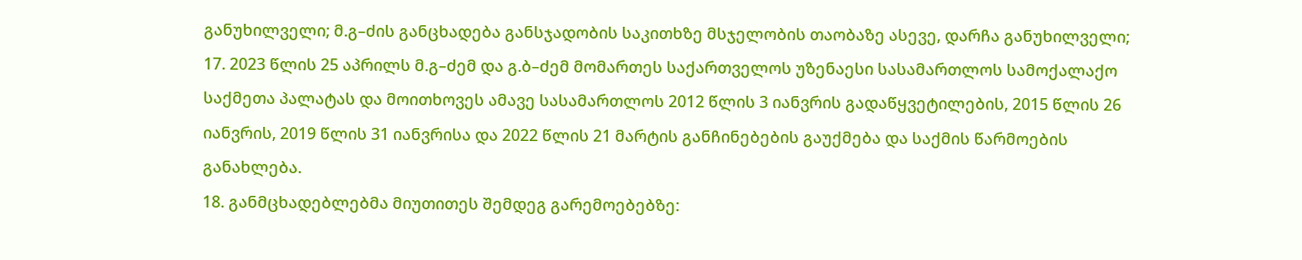განუხილველი; მ.გ–ძის განცხადება განსჯადობის საკითხზე მსჯელობის თაობაზე ასევე, დარჩა განუხილველი;
17. 2023 წლის 25 აპრილს მ.გ–ძემ და გ.ბ–ძემ მომართეს საქართველოს უზენაესი სასამართლოს სამოქალაქო საქმეთა პალატას და მოითხოვეს ამავე სასამართლოს 2012 წლის 3 იანვრის გადაწყვეტილების, 2015 წლის 26 იანვრის, 2019 წლის 31 იანვრისა და 2022 წლის 21 მარტის განჩინებების გაუქმება და საქმის წარმოების განახლება.
18. განმცხადებლებმა მიუთითეს შემდეგ გარემოებებზე: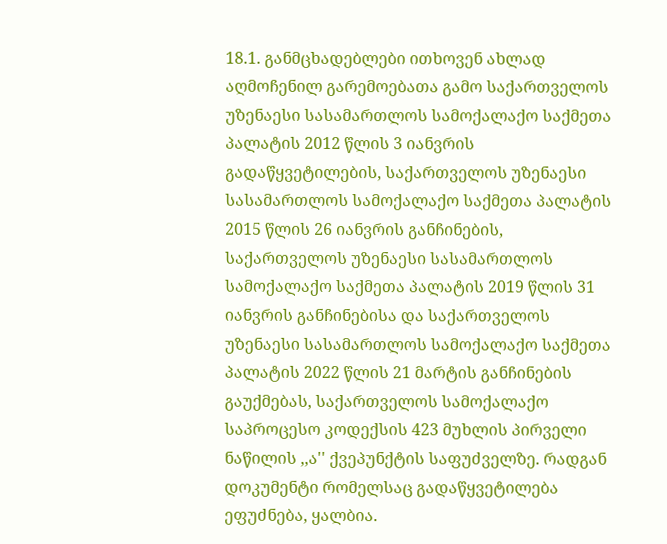18.1. განმცხადებლები ითხოვენ ახლად აღმოჩენილ გარემოებათა გამო საქართველოს უზენაესი სასამართლოს სამოქალაქო საქმეთა პალატის 2012 წლის 3 იანვრის გადაწყვეტილების, საქართველოს უზენაესი სასამართლოს სამოქალაქო საქმეთა პალატის 2015 წლის 26 იანვრის განჩინების, საქართველოს უზენაესი სასამართლოს სამოქალაქო საქმეთა პალატის 2019 წლის 31 იანვრის განჩინებისა და საქართველოს უზენაესი სასამართლოს სამოქალაქო საქმეთა პალატის 2022 წლის 21 მარტის განჩინების გაუქმებას, საქართველოს სამოქალაქო საპროცესო კოდექსის 423 მუხლის პირველი ნაწილის ,,ა'' ქვეპუნქტის საფუძველზე. რადგან დოკუმენტი რომელსაც გადაწყვეტილება ეფუძნება, ყალბია.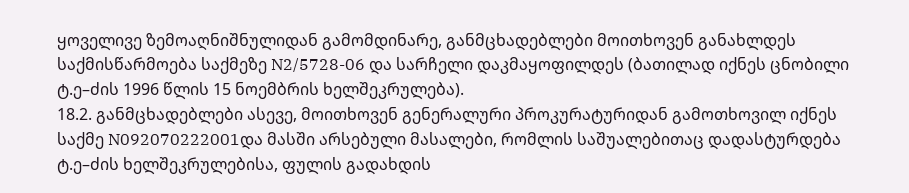ყოველივე ზემოაღნიშნულიდან გამომდინარე, განმცხადებლები მოითხოვენ განახლდეს საქმისწარმოება საქმეზე N2/5728-06 და სარჩელი დაკმაყოფილდეს (ბათილად იქნეს ცნობილი ტ.ე–ძის 1996 წლის 15 ნოემბრის ხელშეკრულება).
18.2. განმცხადებლები ასევე, მოითხოვენ გენერალური პროკურატურიდან გამოთხოვილ იქნეს საქმე N092070222001და მასში არსებული მასალები, რომლის საშუალებითაც დადასტურდება ტ.ე–ძის ხელშეკრულებისა, ფულის გადახდის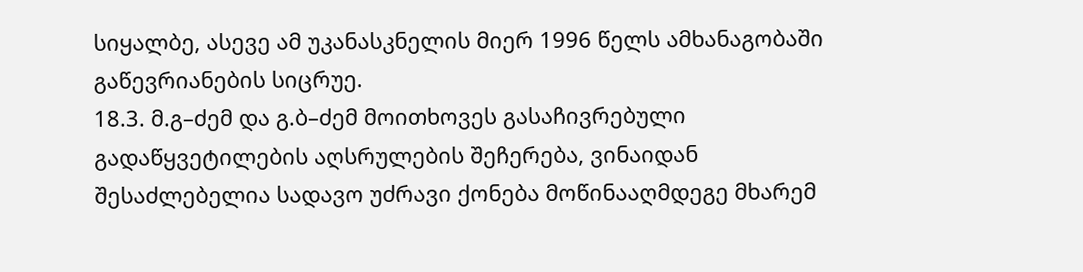სიყალბე, ასევე ამ უკანასკნელის მიერ 1996 წელს ამხანაგობაში გაწევრიანების სიცრუე.
18.3. მ.გ–ძემ და გ.ბ–ძემ მოითხოვეს გასაჩივრებული გადაწყვეტილების აღსრულების შეჩერება, ვინაიდან შესაძლებელია სადავო უძრავი ქონება მოწინააღმდეგე მხარემ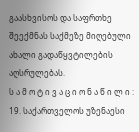გაასხვისოს და საფრთხე შეექმნას საქმეზე მიღებული ახალი გადაწყვტილების აღსრულებას.
ს ა მ ო ტ ი ვ ა ც ი ო ნ ა წ ი ლ ი :
19. საქართველოს უზენაესი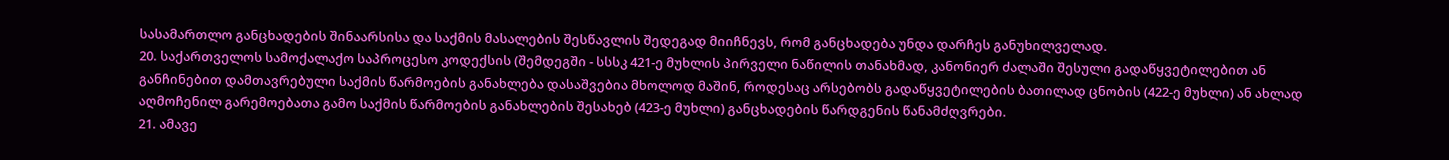სასამართლო განცხადების შინაარსისა და საქმის მასალების შესწავლის შედეგად მიიჩნევს, რომ განცხადება უნდა დარჩეს განუხილველად.
20. საქართველოს სამოქალაქო საპროცესო კოდექსის (შემდეგში - სსსკ 421-ე მუხლის პირველი ნაწილის თანახმად, კანონიერ ძალაში შესული გადაწყვეტილებით ან განჩინებით დამთავრებული საქმის წარმოების განახლება დასაშვებია მხოლოდ მაშინ, როდესაც არსებობს გადაწყვეტილების ბათილად ცნობის (422-ე მუხლი) ან ახლად აღმოჩენილ გარემოებათა გამო საქმის წარმოების განახლების შესახებ (423-ე მუხლი) განცხადების წარდგენის წანამძღვრები.
21. ამავე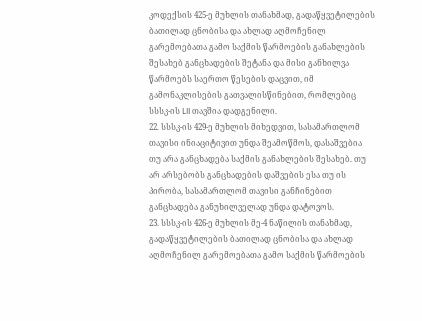კოდექსის 425-ე მუხლის თანახმად, გადაწყვეტილების ბათილად ცნობისა და ახლად აღმოჩენილ გარემოებათა გამო საქმის წარმოების განახლების შესახებ განცხადების შეტანა და მისი განხილვა წარმოებს საერთო წესების დაცვით, იმ გამონაკლისების გათვალისწინებით, რომლებიც სსსკ-ის LII თავშია დადგენილი.
22. სსსკ-ის 429-ე მუხლის მიხედვით, სასამართლომ თავისი ინიაციტივით უნდა შეამოწმოს, დასაშვებია თუ არა განცხადება საქმის განახლების შესახებ. თუ არ არსებობს განცხადების დაშვების ესა თუ ის პირობა, სასამართლომ თავისი განჩინებით განცხადება განუხილველად უნდა დატოვოს.
23. სსსკ-ის 426-ე მუხლის მე-4 ნაწილის თანახმად, გადაწყვეტილების ბათილად ცნობისა და ახლად აღმოჩენილ გარემოებათა გამო საქმის წარმოების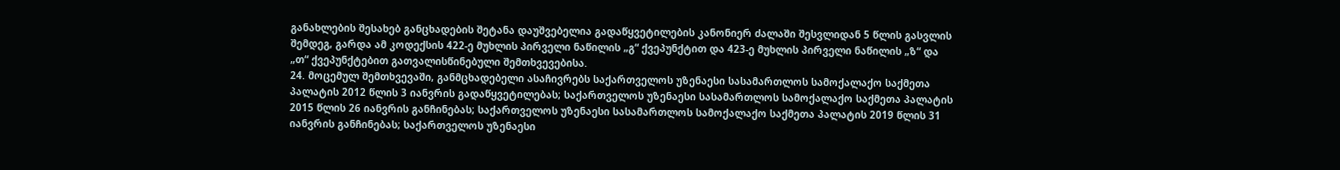განახლების შესახებ განცხადების შეტანა დაუშვებელია გადაწყვეტილების კანონიერ ძალაში შესვლიდან 5 წლის გასვლის შემდეგ, გარდა ამ კოდექსის 422-ე მუხლის პირველი ნაწილის „გ“ ქვეპუნქტით და 423-ე მუხლის პირველი ნაწილის „ზ“ და „თ“ ქვეპუნქტებით გათვალისწინებული შემთხვევებისა.
24. მოცემულ შემთხვევაში, განმცხადებელი ასაჩივრებს საქართველოს უზენაესი სასამართლოს სამოქალაქო საქმეთა პალატის 2012 წლის 3 იანვრის გადაწყვეტილებას; საქართველოს უზენაესი სასამართლოს სამოქალაქო საქმეთა პალატის 2015 წლის 26 იანვრის განჩინებას; საქართველოს უზენაესი სასამართლოს სამოქალაქო საქმეთა პალატის 2019 წლის 31 იანვრის განჩინებას; საქართველოს უზენაესი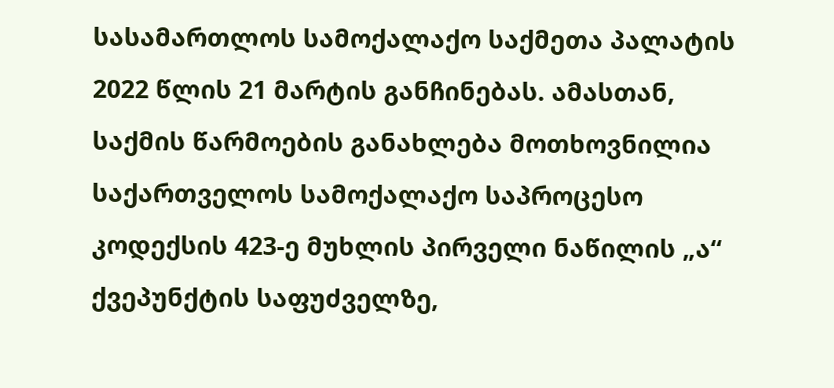სასამართლოს სამოქალაქო საქმეთა პალატის 2022 წლის 21 მარტის განჩინებას. ამასთან, საქმის წარმოების განახლება მოთხოვნილია საქართველოს სამოქალაქო საპროცესო კოდექსის 423-ე მუხლის პირველი ნაწილის „ა“ ქვეპუნქტის საფუძველზე,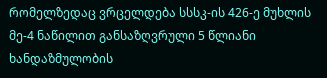რომელზედაც ვრცელდება სსსკ-ის 426-ე მუხლის მე-4 ნაწილით განსაზღვრული 5 წლიანი ხანდაზმულობის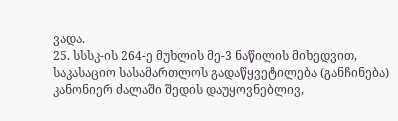ვადა.
25. სსსკ-ის 264-ე მუხლის მე-3 ნაწილის მიხედვით, საკასაციო სასამართლოს გადაწყვეტილება (განჩინება) კანონიერ ძალაში შედის დაუყოვნებლივ,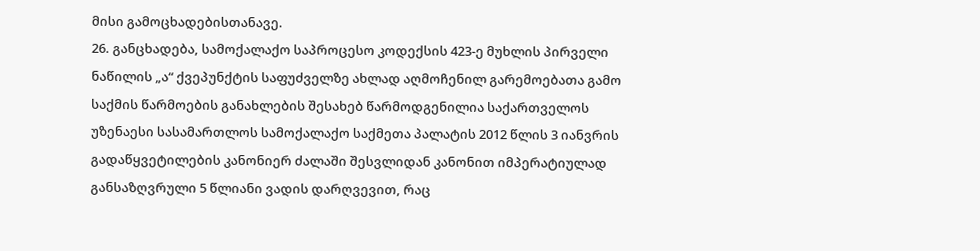მისი გამოცხადებისთანავე.
26. განცხადება, სამოქალაქო საპროცესო კოდექსის 423-ე მუხლის პირველი ნაწილის „ა“ ქვეპუნქტის საფუძველზე ახლად აღმოჩენილ გარემოებათა გამო საქმის წარმოების განახლების შესახებ წარმოდგენილია საქართველოს უზენაესი სასამართლოს სამოქალაქო საქმეთა პალატის 2012 წლის 3 იანვრის გადაწყვეტილების კანონიერ ძალაში შესვლიდან კანონით იმპერატიულად განსაზღვრული 5 წლიანი ვადის დარღვევით, რაც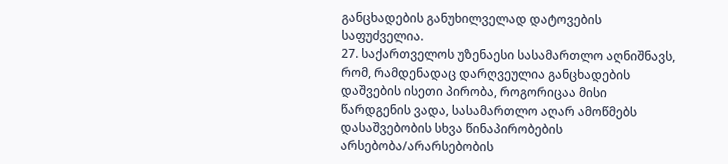განცხადების განუხილველად დატოვების საფუძველია.
27. საქართველოს უზენაესი სასამართლო აღნიშნავს, რომ, რამდენადაც დარღვეულია განცხადების დაშვების ისეთი პირობა, როგორიცაა მისი წარდგენის ვადა, სასამართლო აღარ ამოწმებს დასაშვებობის სხვა წინაპირობების არსებობა/არარსებობის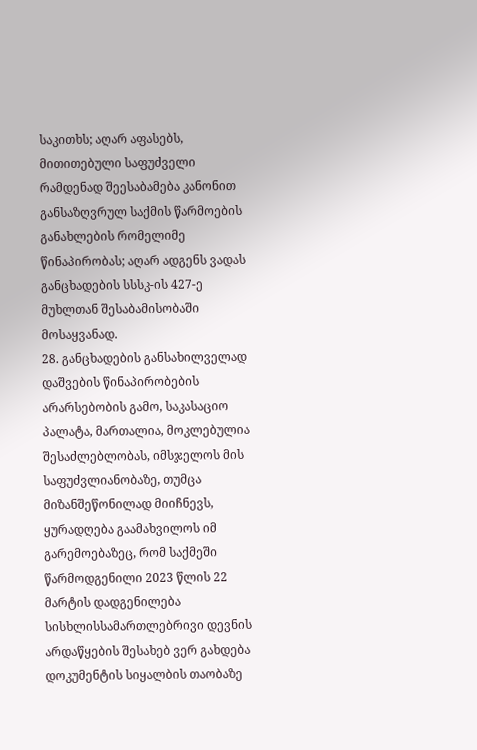საკითხს; აღარ აფასებს, მითითებული საფუძველი რამდენად შეესაბამება კანონით განსაზღვრულ საქმის წარმოების განახლების რომელიმე წინაპირობას; აღარ ადგენს ვადას განცხადების სსსკ-ის 427-ე მუხლთან შესაბამისობაში მოსაყვანად.
28. განცხადების განსახილველად დაშვების წინაპირობების არარსებობის გამო, საკასაციო პალატა, მართალია, მოკლებულია შესაძლებლობას, იმსჯელოს მის საფუძვლიანობაზე, თუმცა მიზანშეწონილად მიიჩნევს, ყურადღება გაამახვილოს იმ გარემოებაზეც, რომ საქმეში წარმოდგენილი 2023 წლის 22 მარტის დადგენილება სისხლისსამართლებრივი დევნის არდაწყების შესახებ ვერ გახდება დოკუმენტის სიყალბის თაობაზე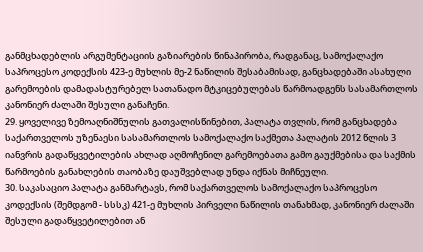განმცხადებლის არგუმენტაციის გაზიარების წინაპირობა, რადგანაც, სამოქალაქო საპროცესო კოდექსის 423-ე მუხლის მე-2 ნაწილის შესაბამისად, განცხადებაში ასახული გარემოების დამადასტურებელ სათანადო მტკიცებულებას წარმოადგენს სასამართლოს კანონიერ ძალაში შესული განაჩენი.
29. ყოველივე ზემოაღნიშნულის გათვალისწინებით, პალატა თვლის, რომ განცხადება საქართველოს უზენაესი სასამართლოს სამოქალაქო საქმეთა პალატის 2012 წლის 3 იანვრის გადაწყვეტილების ახლად აღმოჩენილ გარემოებათა გამო გაუქმებისა და საქმის წარმოების განახლების თაობაზე დაუშვებლად უნდა იქნას მიჩნეული.
30. საკასაციო პალატა განმარტავს, რომ საქართველოს სამოქალაქო საპროცესო კოდექსის (შემდგომ - სსსკ) 421-ე მუხლის პირველი ნაწილის თანახმად, კანონიერ ძალაში შესული გადაწყვეტილებით ან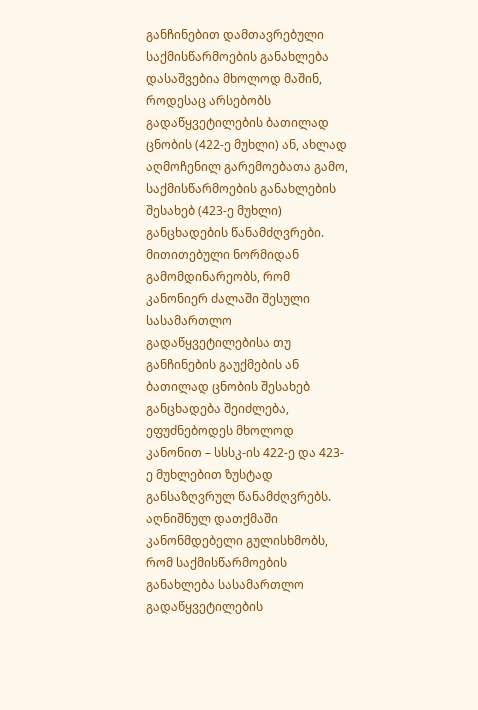განჩინებით დამთავრებული საქმისწარმოების განახლება დასაშვებია მხოლოდ მაშინ, როდესაც არსებობს გადაწყვეტილების ბათილად ცნობის (422-ე მუხლი) ან, ახლად აღმოჩენილ გარემოებათა გამო, საქმისწარმოების განახლების შესახებ (423-ე მუხლი) განცხადების წანამძღვრები. მითითებული ნორმიდან გამომდინარეობს, რომ კანონიერ ძალაში შესული სასამართლო გადაწყვეტილებისა თუ განჩინების გაუქმების ან ბათილად ცნობის შესახებ განცხადება შეიძლება, ეფუძნებოდეს მხოლოდ კანონით – სსსკ-ის 422-ე და 423-ე მუხლებით ზუსტად განსაზღვრულ წანამძღვრებს. აღნიშნულ დათქმაში კანონმდებელი გულისხმობს, რომ საქმისწარმოების განახლება სასამართლო გადაწყვეტილების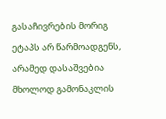გასაჩივრების მორიგ ეტაპს არ წარმოადგენს, არამედ დასაშვებია მხოლოდ გამონაკლის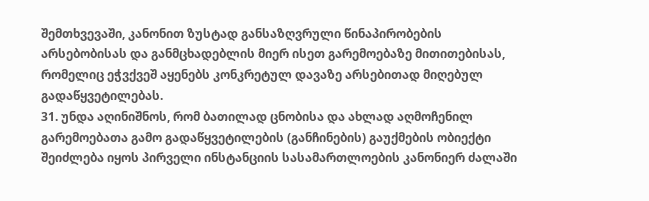შემთხვევაში, კანონით ზუსტად განსაზღვრული წინაპირობების არსებობისას და განმცხადებლის მიერ ისეთ გარემოებაზე მითითებისას, რომელიც ეჭვქვეშ აყენებს კონკრეტულ დავაზე არსებითად მიღებულ გადაწყვეტილებას.
31. უნდა აღინიშნოს, რომ ბათილად ცნობისა და ახლად აღმოჩენილ გარემოებათა გამო გადაწყვეტილების (განჩინების) გაუქმების ობიექტი შეიძლება იყოს პირველი ინსტანციის სასამართლოების კანონიერ ძალაში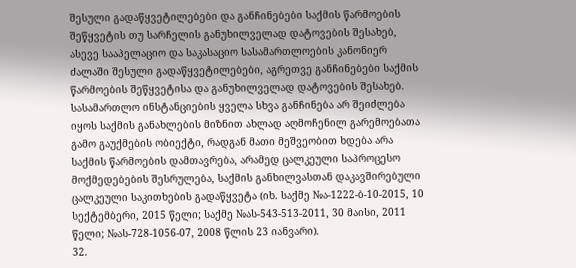შესული გადაწყვეტილებები და განჩინებები საქმის წარმოების შეწყვეტის თუ სარჩელის განუხილველად დატოვების შესახებ, ასევე სააპელაციო და საკასაციო სასამართლოების კანონიერ ძალაში შესული გადაწყვეტილებები, აგრეთვე განჩინებები საქმის წარმოების შეწყვეტისა და განუხილველად დატოვების შესახებ. სასამართლო ინსტანციების ყველა სხვა განჩინება არ შეიძლება იყოს საქმის განახლების მიზნით ახლად აღმოჩენილ გარემოებათა გამო გაუქმების ობიექტი, რადგან მათი მეშვეობით ხდება არა საქმის წარმოების დამთავრება, არამედ ცალკეული საპროცესო მოქმედებების შესრულება, საქმის განხილვასთან დაკავშირებული ცალკეული საკითხების გადაწყვეტა (იხ. საქმე №ა-1222-ბ-10-2015, 10 სექტემბერი, 2015 წელი; საქმე №ას-543-513-2011, 30 მაისი, 2011 წელი; №ას-728-1056-07, 2008 წლის 23 იანვარი).
32.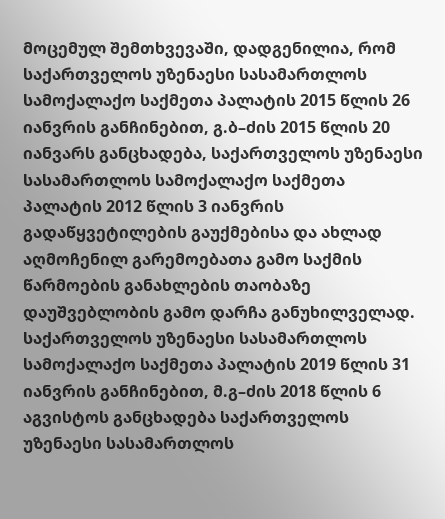მოცემულ შემთხვევაში, დადგენილია, რომ საქართველოს უზენაესი სასამართლოს სამოქალაქო საქმეთა პალატის 2015 წლის 26 იანვრის განჩინებით, გ.ბ–ძის 2015 წლის 20 იანვარს განცხადება, საქართველოს უზენაესი სასამართლოს სამოქალაქო საქმეთა პალატის 2012 წლის 3 იანვრის გადაწყვეტილების გაუქმებისა და ახლად აღმოჩენილ გარემოებათა გამო საქმის წარმოების განახლების თაობაზე დაუშვებლობის გამო დარჩა განუხილველად. საქართველოს უზენაესი სასამართლოს სამოქალაქო საქმეთა პალატის 2019 წლის 31 იანვრის განჩინებით, მ.გ–ძის 2018 წლის 6 აგვისტოს განცხადება საქართველოს უზენაესი სასამართლოს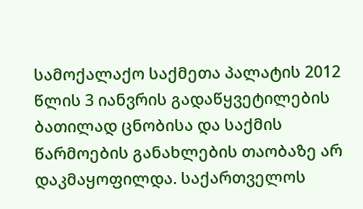სამოქალაქო საქმეთა პალატის 2012 წლის 3 იანვრის გადაწყვეტილების ბათილად ცნობისა და საქმის წარმოების განახლების თაობაზე არ დაკმაყოფილდა. საქართველოს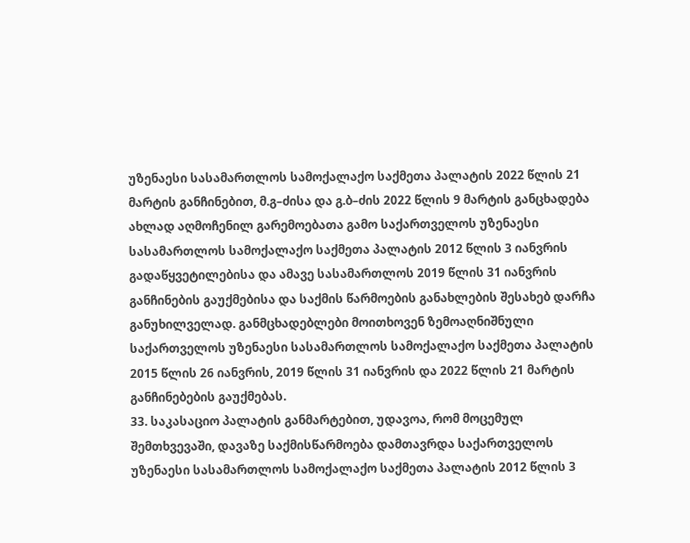უზენაესი სასამართლოს სამოქალაქო საქმეთა პალატის 2022 წლის 21 მარტის განჩინებით, მ.გ–ძისა და გ.ბ–ძის 2022 წლის 9 მარტის განცხადება ახლად აღმოჩენილ გარემოებათა გამო საქართველოს უზენაესი სასამართლოს სამოქალაქო საქმეთა პალატის 2012 წლის 3 იანვრის გადაწყვეტილებისა და ამავე სასამართლოს 2019 წლის 31 იანვრის განჩინების გაუქმებისა და საქმის წარმოების განახლების შესახებ დარჩა განუხილველად. განმცხადებლები მოითხოვენ ზემოაღნიშნული საქართველოს უზენაესი სასამართლოს სამოქალაქო საქმეთა პალატის 2015 წლის 26 იანვრის, 2019 წლის 31 იანვრის და 2022 წლის 21 მარტის განჩინებების გაუქმებას.
33. საკასაციო პალატის განმარტებით, უდავოა, რომ მოცემულ შემთხვევაში, დავაზე საქმისწარმოება დამთავრდა საქართველოს უზენაესი სასამართლოს სამოქალაქო საქმეთა პალატის 2012 წლის 3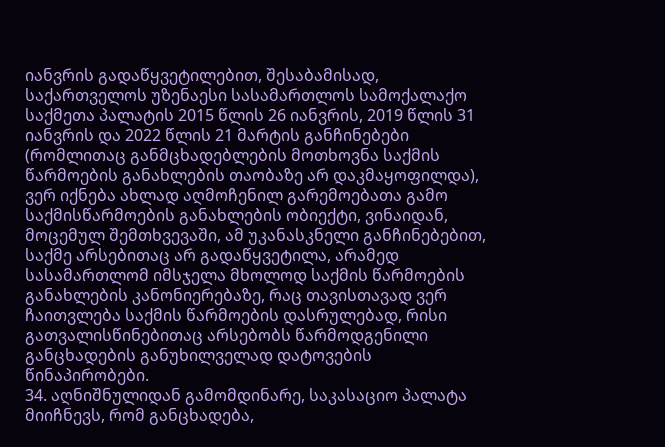იანვრის გადაწყვეტილებით, შესაბამისად, საქართველოს უზენაესი სასამართლოს სამოქალაქო საქმეთა პალატის 2015 წლის 26 იანვრის, 2019 წლის 31 იანვრის და 2022 წლის 21 მარტის განჩინებები (რომლითაც განმცხადებლების მოთხოვნა საქმის წარმოების განახლების თაობაზე არ დაკმაყოფილდა), ვერ იქნება ახლად აღმოჩენილ გარემოებათა გამო საქმისწარმოების განახლების ობიექტი, ვინაიდან, მოცემულ შემთხვევაში, ამ უკანასკნელი განჩინებებით, საქმე არსებითაც არ გადაწყვეტილა, არამედ სასამართლომ იმსჯელა მხოლოდ საქმის წარმოების განახლების კანონიერებაზე, რაც თავისთავად ვერ ჩაითვლება საქმის წარმოების დასრულებად, რისი გათვალისწინებითაც არსებობს წარმოდგენილი განცხადების განუხილველად დატოვების წინაპირობები.
34. აღნიშნულიდან გამომდინარე, საკასაციო პალატა მიიჩნევს, რომ განცხადება,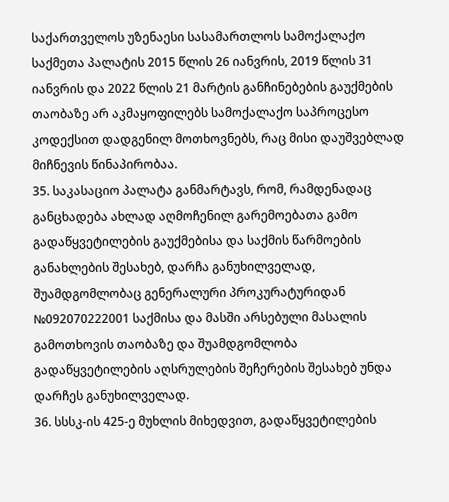საქართველოს უზენაესი სასამართლოს სამოქალაქო საქმეთა პალატის 2015 წლის 26 იანვრის, 2019 წლის 31 იანვრის და 2022 წლის 21 მარტის განჩინებების გაუქმების თაობაზე არ აკმაყოფილებს სამოქალაქო საპროცესო კოდექსით დადგენილ მოთხოვნებს, რაც მისი დაუშვებლად მიჩნევის წინაპირობაა.
35. საკასაციო პალატა განმარტავს, რომ, რამდენადაც განცხადება ახლად აღმოჩენილ გარემოებათა გამო გადაწყვეტილების გაუქმებისა და საქმის წარმოების განახლების შესახებ, დარჩა განუხილველად, შუამდგომლობაც გენერალური პროკურატურიდან №092070222001 საქმისა და მასში არსებული მასალის გამოთხოვის თაობაზე და შუამდგომლობა გადაწყვეტილების აღსრულების შეჩერების შესახებ უნდა დარჩეს განუხილველად.
36. სსსკ-ის 425-ე მუხლის მიხედვით, გადაწყვეტილების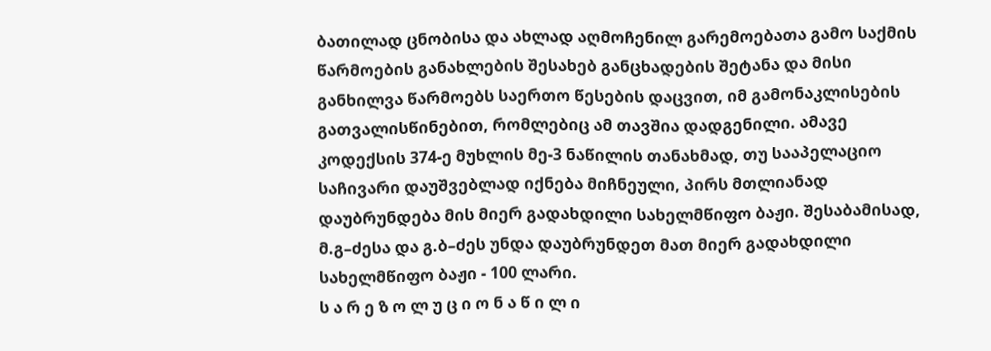ბათილად ცნობისა და ახლად აღმოჩენილ გარემოებათა გამო საქმის წარმოების განახლების შესახებ განცხადების შეტანა და მისი განხილვა წარმოებს საერთო წესების დაცვით, იმ გამონაკლისების გათვალისწინებით, რომლებიც ამ თავშია დადგენილი. ამავე კოდექსის 374-ე მუხლის მე-3 ნაწილის თანახმად, თუ სააპელაციო საჩივარი დაუშვებლად იქნება მიჩნეული, პირს მთლიანად დაუბრუნდება მის მიერ გადახდილი სახელმწიფო ბაჟი. შესაბამისად, მ.გ–ძესა და გ.ბ–ძეს უნდა დაუბრუნდეთ მათ მიერ გადახდილი სახელმწიფო ბაჟი - 100 ლარი.
ს ა რ ე ზ ო ლ უ ც ი ო ნ ა წ ი ლ ი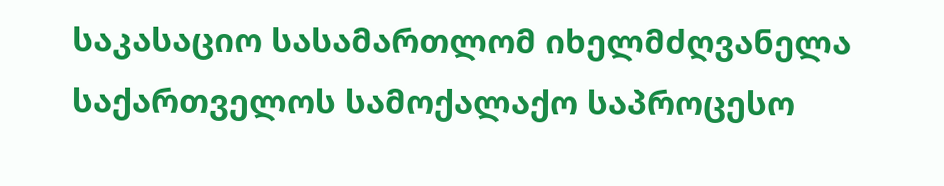საკასაციო სასამართლომ იხელმძღვანელა საქართველოს სამოქალაქო საპროცესო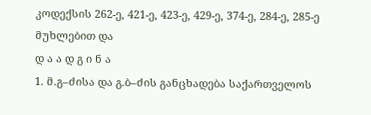კოდექსის 262-ე, 421-ე, 423-ე, 429-ე, 374-ე, 284-ე, 285-ე მუხლებით და
დ ა ა დ გ ი ნ ა
1. მ.გ–ძისა და გ.ბ–ძის განცხადება საქართველოს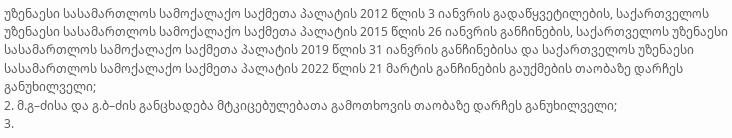უზენაესი სასამართლოს სამოქალაქო საქმეთა პალატის 2012 წლის 3 იანვრის გადაწყვეტილების, საქართველოს უზენაესი სასამართლოს სამოქალაქო საქმეთა პალატის 2015 წლის 26 იანვრის განჩინების, საქართველოს უზენაესი სასამართლოს სამოქალაქო საქმეთა პალატის 2019 წლის 31 იანვრის განჩინებისა და საქართველოს უზენაესი სასამართლოს სამოქალაქო საქმეთა პალატის 2022 წლის 21 მარტის განჩინების გაუქმების თაობაზე დარჩეს განუხილველი;
2. მ.გ–ძისა და გ.ბ–ძის განცხადება მტკიცებულებათა გამოთხოვის თაობაზე დარჩეს განუხილველი;
3.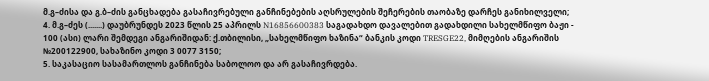მ.გ–ძისა და გ.ბ–ძის განცხადება გასაჩივრებული განჩინებების აღსრულების შეჩერების თაობაზე დარჩეს განიხილველი;
4. მ.გ–ძეს (.......) დაუბრუნდეს 2023 წლის 25 აპრილს N16856600383 საგადახდო დავალებით გადახდილი სახელმწიფო ბაჟი - 100 (ასი) ლარი შემდეგი ანგარიშიდან: ქ.თბილისი, „სახელმწიფო ხაზინა“ ბანკის კოდი TRESGE22, მიმღების ანგარიშის №200122900, სახაზინო კოდი 3 0077 3150;
5. საკასაციო სასამართლოს განჩინება საბოლოო და არ გასაჩივრდება.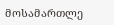მოსამართლე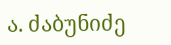ა. ძაბუნიძე